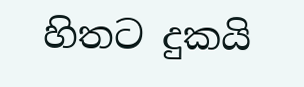හිතට දුකයි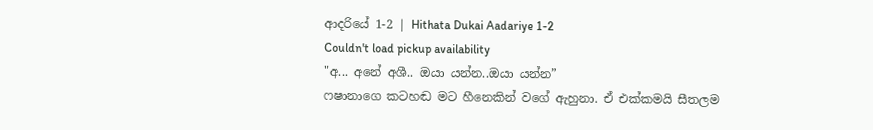ආදරියේ 1-2 | Hithata Dukai Aadariye 1-2
Couldn't load pickup availability
"අ... අනේ අශී.. ඔයා යන්න..ඔයා යන්න”
ෆෂානාගෙ කටහඬ මට හීනෙකින් වගේ ඇහුනා. ඒ එක්කමයි සීතලම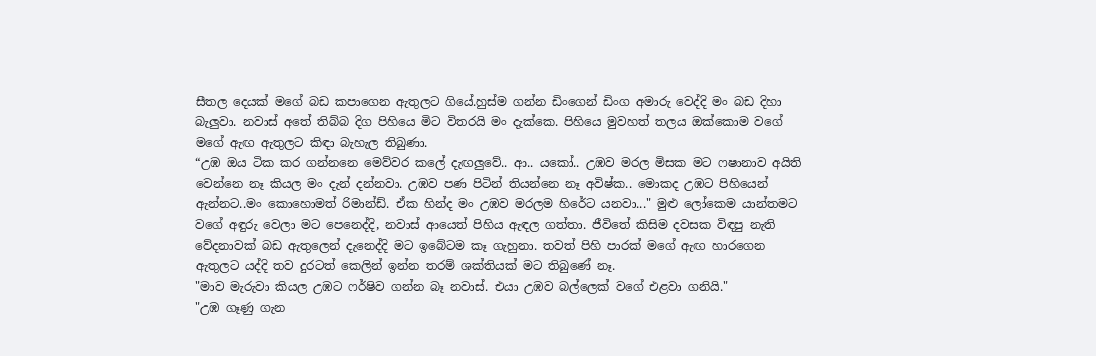සීතල දෙයක් මගේ බඩ කපාගෙන ඇතුලට ගියේ.හුස්ම ගන්න ඩිංගෙන් ඩිංග අමාරු වෙද්දි මං බඩ දිහා බැලුවා. නවාස් අතේ තිබ්බ දිග පිහියෙ මිට විතරයි මං දැක්කෙ. පිහියෙ මුවහත් තලය ඔක්කොම වගේ මගේ ඇඟ ඇතුලට කිඳා බැහැල තිබුණා.
“උඹ ඔය ටික කර ගන්නනෙ මෙව්වර කලේ දැඟලුවේ.. ආ.. යකෝ.. උඹව මරල මිසක මට ෆෂානාව අයිති වෙන්නෙ නෑ කියල මං දැන් දන්නවා. උඹව පණ පිටින් තියන්නෙ නෑ අවිෂ්ක.. මොකද උඹට පිහියෙන් ඇන්නට..මං කොහොමත් රිමාන්ඩ්. ඒක හින්ද මං උඹව මරලම හිරේට යනවා..." මුළු ලෝකෙම යාන්තමට වගේ අඳුරු වෙලා මට පෙනෙද්දි, නවාස් ආයෙත් පිහිය ඇඳල ගත්තා. ජීවිතේ කිසිම දවසක විඳපු නැති වේදනාවක් බඩ ඇතුලෙන් දැනෙද්දි මට ඉබේටම කෑ ගැහුනා. තවත් පිහි පාරක් මගේ ඇඟ හාරගෙන ඇතුලට යද්දි තව දුරටත් කෙලින් ඉන්න තරම් ශක්තියක් මට තිබුණේ නෑ.
"මාව මැරුවා කියල උඹට ෆර්ෂිව ගන්න බෑ නවාස්. එයා උඹව බල්ලෙක් වගේ එළවා ගනියි."
"උඹ ගෑණු ගැන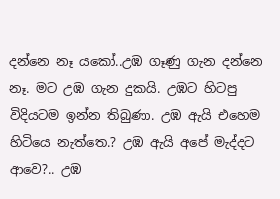දන්නෙ නෑ යකෝ..උඹ ගෑණු ගැන දන්නෙ නෑ. මට උඹ ගැන දුකයි. උඹට හිටපු විදියටම ඉන්න තිබුණා. උඹ ඇයි එහෙම හිටියෙ නැත්තෙ.? උඹ ඇයි අපේ මැද්දට ආවෙ?.. උඹ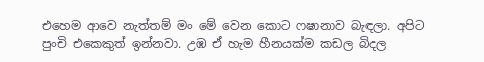එහෙම ආවෙ නැත්තම් මං මේ වෙන කොට ෆෂානාව බැඳලා. අපිට පුංචි එකෙකුත් ඉන්නවා. උඹ ඒ හැම හීනයක්ම කඩල බිදල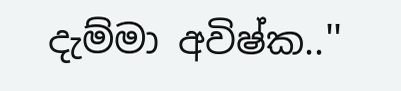දැම්මා අවිෂ්ක..''